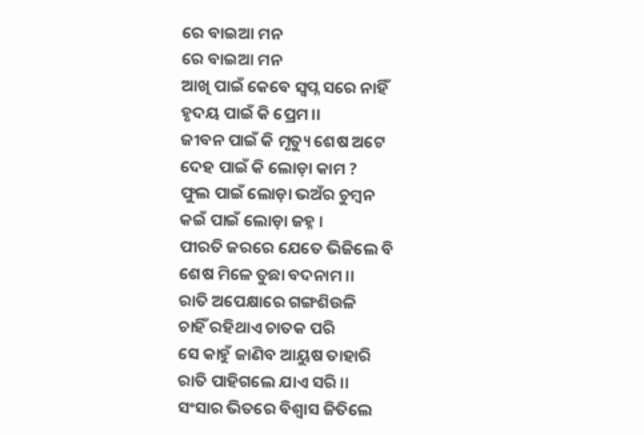ରେ ବାଇଆ ମନ
ରେ ବାଇଆ ମନ
ଆଖି ପାଇଁ କେବେ ସ୍ୱପ୍ନ ସରେ ନାହିଁ
ହୃଦୟ ପାଇଁ କି ପ୍ରେମ ।।
ଜୀବନ ପାଇଁ କି ମୃତ୍ୟୁ ଶେଷ ଅଟେ
ଦେହ ପାଇଁ କି ଲୋଡ଼ା କାମ ?
ଫୁଲ ପାଇଁ ଲୋଡ଼ା ଭଅଁର ଚୁମ୍ବନ
କଇଁ ପାଇଁ ଲୋଡ଼ା ଜହ୍ନ ।
ପୀରତି ଜରରେ ଯେତେ ଭିଜିଲେ ବି
ଶେଷ ମିଳେ ତୁଛା ବଦନାମ ।।
ରାତି ଅପେକ୍ଷାରେ ଗଙ୍ଗଶିଉଳି
ଚାହିଁ ରହିଥାଏ ଚାତକ ପରି
ସେ କାହୁଁ ଜାଣିବ ଆୟୁଷ ତାହାରି
ରାତି ପାହିଗଲେ ଯାଏ ସରି ।।
ସଂସାର ଭିତରେ ବିଶ୍ୱାସ ଜିତିଲେ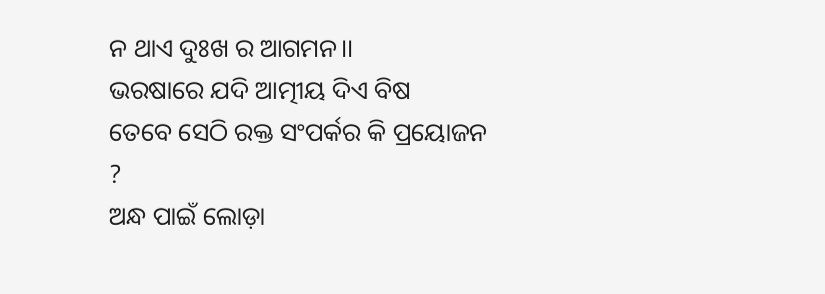ନ ଥାଏ ଦୁଃଖ ର ଆଗମନ।।
ଭରଷାରେ ଯଦି ଆତ୍ମୀୟ ଦିଏ ବିଷ
ତେବେ ସେଠି ରକ୍ତ ସଂପର୍କର କି ପ୍ରୟୋଜନ ?
ଅନ୍ଧ ପାଇଁ ଲୋଡ଼ା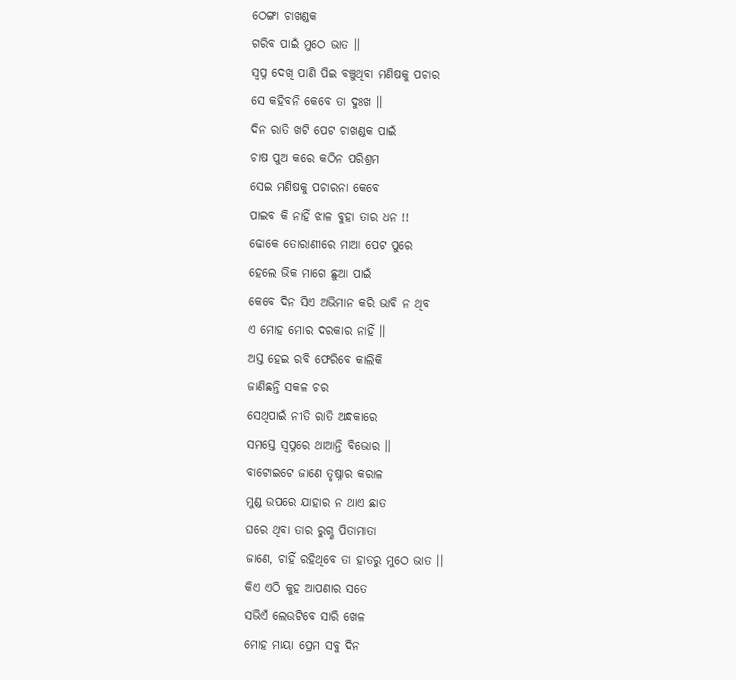ଠେଙ୍ଗା ଚାଖଣ୍ଡକ
ଗରିବ ପାଇଁ ମୁଠେ ଭାତ ।।
ସ୍ୱପ୍ନ ଦେଖି ପାଣି ପିଇ ବଞ୍ଚୁଥିବା ମଣିଷକୁ ପଚାର
ସେ କହିବନି କେବେ ତା ଦୁଃଖ ।।
ଦିନ ରାତି ଖଟି ପେଟ ଚାଖଣ୍ଡକ ପାଇଁ
ଚାଷ ପୁଅ କରେ କଠିନ ପରିଶ୍ରମ
ସେଇ ମଣିଷକୁ ପଚାରନା କେବେ
ପାଇବ କି ନାହିଁ ଝାଳ ବୁହା ତାର ଧନ !!
ଢୋକେ ତୋରାଣୀରେ ମାଆ ପେଟ ପୁରେ
ହେଲେ ଭିକ ମାଗେ ଛୁଆ ପାଇଁ
କେବେ ଦିନ ସିଏ ଅଭିମାନ କରି ଭାବି ନ ଥିବ
ଏ ମୋହ ମୋର ଦରକାର ନାହିଁ ।।
ଅସ୍ତ ହେଇ ରବି ଫେରିବେ କାଲିକି
ଜାଣିଛନ୍ତି ସକଳ ଚର
ସେଥିପାଇଁ ନୀତି ରାତି ଅନ୍ଧକାରେ
ସମସ୍ତେ ସ୍ୱପ୍ନରେ ଥାଆନ୍ତି ବିଭୋର ।।
ବାଟୋଇଟେ ଜାଣେ ତୃଷ୍ନାର କରାଳ
ମୁଣ୍ଡ ଉପରେ ଯାହାର ନ ଥାଏ ଛାତ
ଘରେ ଥିବା ତାର ରୁଗ୍ଣ ପିତାମାତା
ଜାଣେ, ଚାହିଁ ରହିଥିବେ ତା ହାତରୁ ମୁଠେ ଭାତ ।।
କିଏ ଏଠି କୁହ ଆପଣାର ସତେ
ସଭିଏଁ ଲେଉଟିବେ ସାରି ଖେଳ
ମୋହ ମାୟା ପ୍ରେମ ସବୁ ଦିନ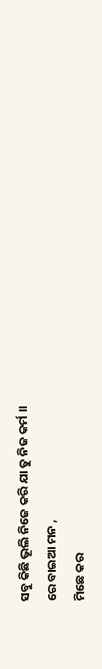ସବୁ କିଛି ଭୂଲି ନିଜେ କରି ଯା ତୁ ନିଜ କର୍ମ ।।
ରେ ବାଇଆ ମନ ,
ମିଛେ କର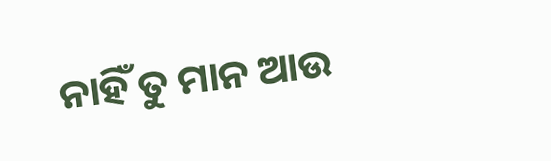ନାହିଁ ତୁ ମାନ ଆଉ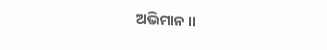ଅଭିମାନ ।।